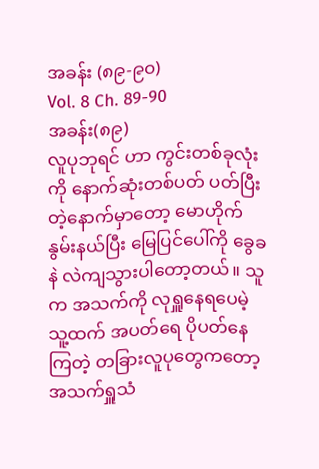အခန်း (၈၉-၉၀)
Vol. 8 Ch. 89-90
အခန်း(၈၉)
လူပုဘုရင် ဟာ ကွင်းတစ်ခုလုံးကို နောက်ဆုံးတစ်ပတ် ပတ်ပြီးတဲ့နောက်မှာတော့ မောဟိုက်နွမ်းနယ်ပြီး မြေပြင်ပေါ်ကို ခွေခနဲ လဲကျသွားပါတော့တယ်။ သူက အသက်ကို လုရှူနေရပေမဲ့ သူ့ထက် အပတ်ရေ ပိုပတ်နေကြတဲ့ တခြားလူပုတွေကတော့ အသက်ရှူသံ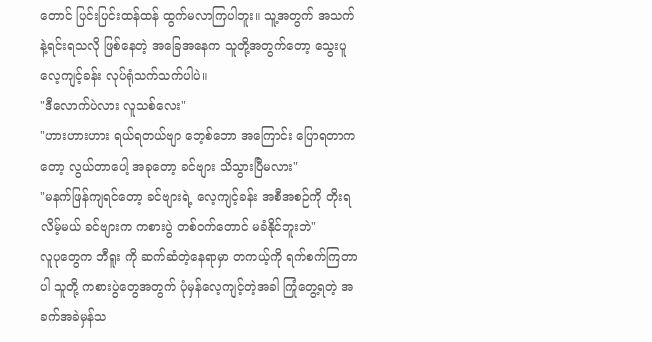တောင် ပြင်းပြင်းထန်ထန် ထွက်မလာကြပါဘူး။ သူ့အတွက် အသက်နဲ့ရင်းရသလို ဖြစ်နေတဲ့ အခြေအနေက သူတို့အတွက်တော့ သွေးပူလေ့ကျင့်ခန်း လုပ်ရုံသက်သက်ပါပဲ။
"ဒီလောက်ပဲလား လူသစ်လေး"
"ဟားဟားဟား ရယ်ရတယ်ဗျာ ဘေ့စ်ဘော အကြောင်း ပြောရတာကတော့ လွယ်တာပေါ့ အခုတော့ ခင်ဗျား သိသွားပြီမလား"
"မနက်ဖြန်ကျရင်တော့ ခင်ဗျားရဲ့ လေ့ကျင့်ခန်း အစီအစဉ်ကို တိုးရလိမ့်မယ် ခင်ဗျားက ကစားပွဲ တစ်ဝက်တောင် မခံနိုင်ဘူးဘဲ"
လူပုတွေက ဘီရူး ကို ဆက်ဆံတဲ့နေရာမှာ တကယ့်ကို ရက်စက်ကြတာပါ သူတို့ ကစားပွဲတွေအတွက် ပုံမှန်လေ့ကျင့်တဲ့အခါ ကြုံတွေ့ရတဲ့ အခက်အခဲမှန်သ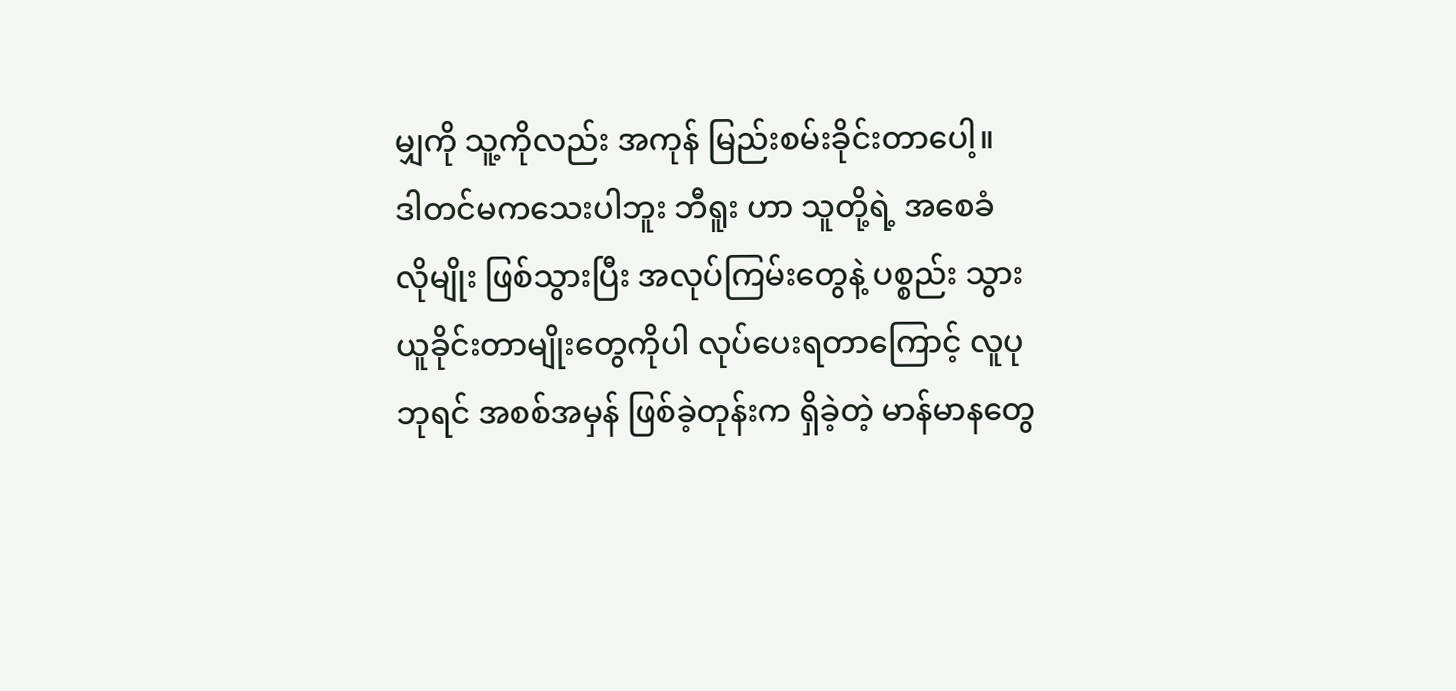မျှကို သူ့ကိုလည်း အကုန် မြည်းစမ်းခိုင်းတာပေါ့။
ဒါတင်မကသေးပါဘူး ဘီရူး ဟာ သူတို့ရဲ့ အစေခံ လိုမျိုး ဖြစ်သွားပြီး အလုပ်ကြမ်းတွေနဲ့ ပစ္စည်း သွားယူခိုင်းတာမျိုးတွေကိုပါ လုပ်ပေးရတာကြောင့် လူပုဘုရင် အစစ်အမှန် ဖြစ်ခဲ့တုန်းက ရှိခဲ့တဲ့ မာန်မာနတွေ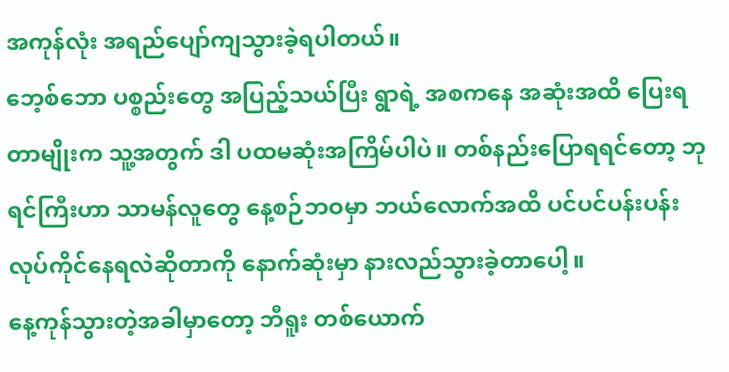အကုန်လုံး အရည်ပျော်ကျသွားခဲ့ရပါတယ်။
ဘေ့စ်ဘော ပစ္စည်းတွေ အပြည့်သယ်ပြီး ရွာရဲ့ အစကနေ အဆုံးအထိ ပြေးရတာမျိုးက သူ့အတွက် ဒါ ပထမဆုံးအကြိမ်ပါပဲ။ တစ်နည်းပြောရရင်တော့ ဘုရင်ကြီးဟာ သာမန်လူတွေ နေ့စဉ်ဘဝမှာ ဘယ်လောက်အထိ ပင်ပင်ပန်းပန်း လုပ်ကိုင်နေရလဲဆိုတာကို နောက်ဆုံးမှာ နားလည်သွားခဲ့တာပေါ့။
နေ့ကုန်သွားတဲ့အခါမှာတော့ ဘီရူး တစ်ယောက်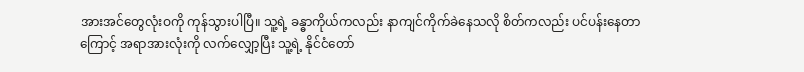အားအင်တွေလုံးဝကို ကုန်သွားပါပြီ။ သူ့ရဲ့ ခန္ဓာကိုယ်ကလည်း နာကျင်ကိုက်ခဲနေသလို စိတ်ကလည်း ပင်ပန်းနေတာကြောင့် အရာအားလုံးကို လက်လျှော့ပြီး သူ့ရဲ့ နိုင်ငံတော်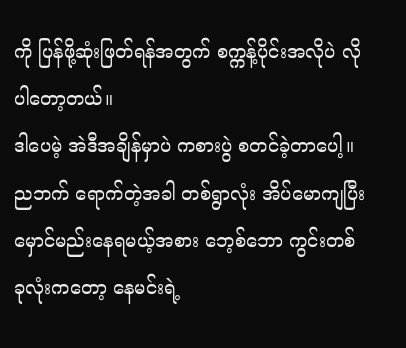ကို ပြန်ဖို့ဆုံးဖြတ်ရန်အတွက် စက္ကန့်ပိုင်းအလိုပဲ လိုပါတော့တယ်။
ဒါပေမဲ့ အဲဒီအချိန်မှာပဲ ကစားပွဲ စတင်ခဲ့တာပေါ့။
ညဘက် ရောက်တဲ့အခါ တစ်ရွာလုံး အိပ်မောကျပြီး မှောင်မည်းနေရမယ့်အစား ဘေ့စ်ဘော ကွင်းတစ်ခုလုံးကတော့ နေမင်းရဲ့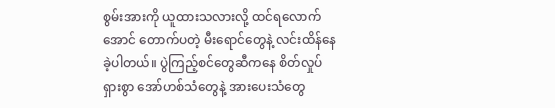စွမ်းအားကို ယူထားသလားလို့ ထင်ရလောက်အောင် တောက်ပတဲ့ မီးရောင်တွေနဲ့ လင်းထိန်နေခဲ့ပါတယ်။ ပွဲကြည့်စင်တွေဆီကနေ စိတ်လှုပ်ရှားစွာ အော်ဟစ်သံတွေနဲ့ အားပေးသံတွေ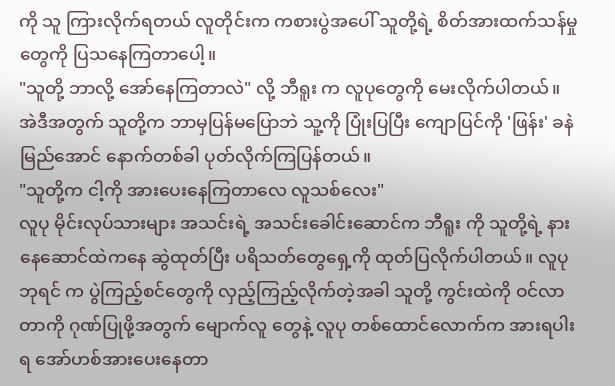ကို သူ ကြားလိုက်ရတယ် လူတိုင်းက ကစားပွဲအပေါ် သူတို့ရဲ့ စိတ်အားထက်သန်မှုတွေကို ပြသနေကြတာပေါ့။
"သူတို့ ဘာလို့ အော်နေကြတာလဲ" လို့ ဘီရူး က လူပုတွေကို မေးလိုက်ပါတယ်။
အဲဒီအတွက် သူတို့က ဘာမှပြန်မပြောဘဲ သူ့ကို ပြုံးပြပြီး ကျောပြင်ကို 'ဖြန်း' ခနဲ မြည်အောင် နောက်တစ်ခါ ပုတ်လိုက်ကြပြန်တယ်။
"သူတို့က ငါ့ကို အားပေးနေကြတာလေ လူသစ်လေး"
လူပု မိုင်းလုပ်သားများ အသင်းရဲ့ အသင်းခေါင်းဆောင်က ဘီရူး ကို သူတို့ရဲ့ နားနေဆောင်ထဲကနေ ဆွဲထုတ်ပြီး ပရိသတ်တွေရှေ့ကို ထုတ်ပြလိုက်ပါတယ်။ လူပုဘုရင် က ပွဲကြည့်စင်တွေကို လှည့်ကြည့်လိုက်တဲ့အခါ သူတို့ ကွင်းထဲကို ဝင်လာတာကို ဂုဏ်ပြုဖို့အတွက် မျောက်လူ တွေနဲ့ လူပု တစ်ထောင်လောက်က အားရပါးရ အော်ဟစ်အားပေးနေတာ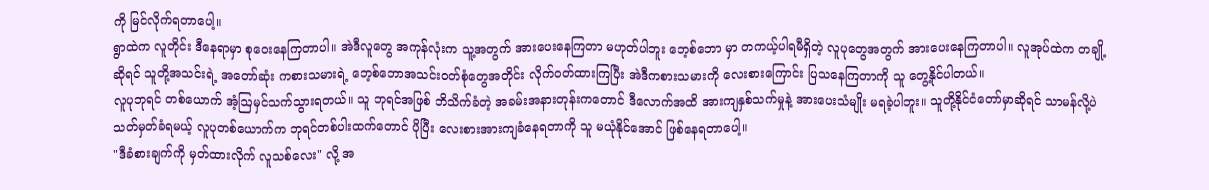ကို မြင်လိုက်ရတာပေါ့။
ရွာထဲက လူတိုင်း ဒီနေရာမှာ စုဝေးနေကြတာပါ။ အဲဒီလူတွေ အကုန်လုံးက သူ့အတွက် အားပေးနေကြတာ မဟုတ်ပါဘူး ဘေ့စ်ဘော မှာ တကယ့်ပါရမီရှိတဲ့ လူပုတွေအတွက် အားပေးနေကြတာပါ။ လူအုပ်ထဲက တချို့ဆိုရင် သူတို့အသင်းရဲ့ အတော်ဆုံး ကစားသမားရဲ့ ဘေ့စ်ဘောအသင်းဝတ်စုံတွေအတိုင်း လိုက်ဝတ်ထားကြပြီး အဲဒီကစားသမားကို လေးစားကြောင်း ပြသနေကြတာကို သူ တွေ့နိုင်ပါတယ်။
လူပုဘုရင် တစ်ယောက် အံ့ဩမှင်သက်သွားရတယ်။ သူ ဘုရင်အဖြစ် ဘိသိက်ခံတဲ့ အခမ်းအနားတုန်းကတောင် ဒီလောက်အထိ အားကျနှစ်သက်မှုနဲ့ အားပေးသံမျိုး မရခဲ့ပါဘူး။ သူတို့နိုင်ငံတော်မှာဆိုရင် သာမန်လို့ပဲ သတ်မှတ်ခံရမယ့် လူပုတစ်ယောက်က ဘုရင်တစ်ပါးထက်တောင် ပိုပြီး လေးစားအားကျခံနေရတာကို သူ မယုံနိုင်အောင် ဖြစ်နေရတာပေါ့။
"ဒီခံစားချက်ကို မှတ်ထားလိုက် လူသစ်လေး" လို့ အ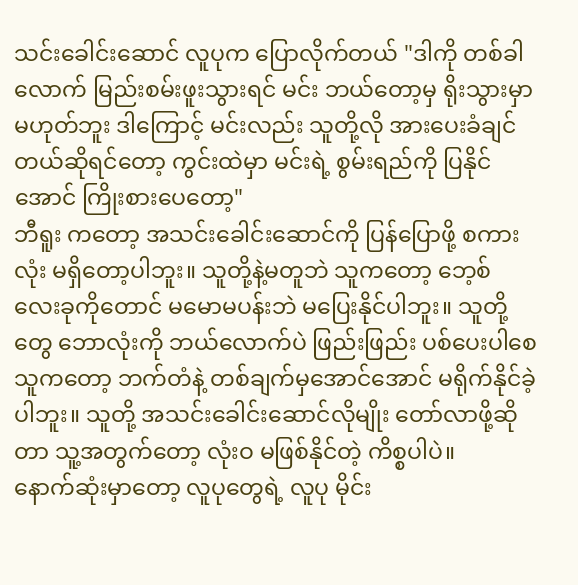သင်းခေါင်းဆောင် လူပုက ပြောလိုက်တယ် "ဒါကို တစ်ခါလောက် မြည်းစမ်းဖူးသွားရင် မင်း ဘယ်တော့မှ ရိုးသွားမှာ မဟုတ်ဘူး ဒါကြောင့် မင်းလည်း သူတို့လို အားပေးခံချင်တယ်ဆိုရင်တော့ ကွင်းထဲမှာ မင်းရဲ့ စွမ်းရည်ကို ပြနိုင်အောင် ကြိုးစားပေတော့"
ဘီရူး ကတော့ အသင်းခေါင်းဆောင်ကို ပြန်ပြောဖို့ စကားလုံး မရှိတော့ပါဘူး။ သူတို့နဲ့မတူဘဲ သူကတော့ ဘေ့စ် လေးခုကိုတောင် မမောမပန်းဘဲ မပြေးနိုင်ပါဘူး။ သူတို့တွေ ဘောလုံးကို ဘယ်လောက်ပဲ ဖြည်းဖြည်း ပစ်ပေးပါစေ သူကတော့ ဘက်တံနဲ့ တစ်ချက်မှအောင်အောင် မရိုက်နိုင်ခဲ့ပါဘူး။ သူတို့ အသင်းခေါင်းဆောင်လိုမျိုး တော်လာဖို့ဆိုတာ သူ့အတွက်တော့ လုံးဝ မဖြစ်နိုင်တဲ့ ကိစ္စပါပဲ။
နောက်ဆုံးမှာတော့ လူပုတွေရဲ့ လူပု မိုင်း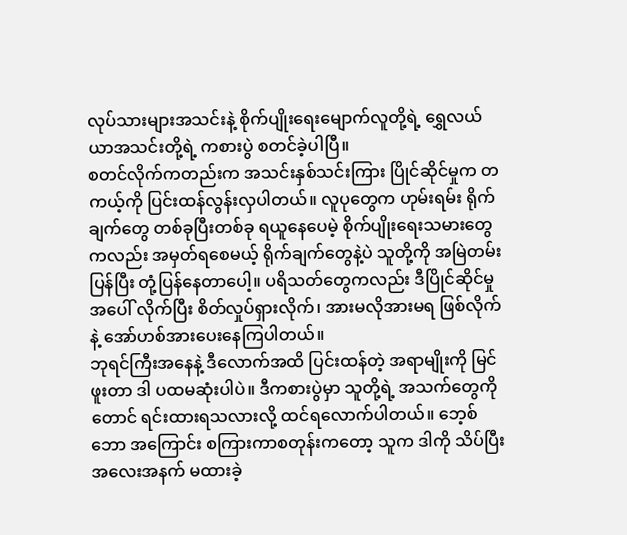လုပ်သားများအသင်းနဲ့ စိုက်ပျိုးရေးမျောက်လူတို့ရဲ့ ရွှေလယ်ယာအသင်းတို့ရဲ့ ကစားပွဲ စတင်ခဲ့ပါပြီ။
စတင်လိုက်ကတည်းက အသင်းနှစ်သင်းကြား ပြိုင်ဆိုင်မှုက တကယ့်ကို ပြင်းထန်လွန်းလှပါတယ်။ လူပုတွေက ဟုမ်းရမ်း ရိုက်ချက်တွေ တစ်ခုပြီးတစ်ခု ရယူနေပေမဲ့ စိုက်ပျိုးရေးသမားတွေကလည်း အမှတ်ရစေမယ့် ရိုက်ချက်တွေနဲ့ပဲ သူတို့ကို အမြဲတမ်း ပြန်ပြီး တုံ့ပြန်နေတာပေါ့။ ပရိသတ်တွေကလည်း ဒီပြိုင်ဆိုင်မှုအပေါ် လိုက်ပြီး စိတ်လှုပ်ရှားလိုက်၊ အားမလိုအားမရ ဖြစ်လိုက်နဲ့ အော်ဟစ်အားပေးနေကြပါတယ်။
ဘုရင်ကြီးအနေနဲ့ ဒီလောက်အထိ ပြင်းထန်တဲ့ အရာမျိုးကို မြင်ဖူးတာ ဒါ ပထမဆုံးပါပဲ။ ဒီကစားပွဲမှာ သူတို့ရဲ့ အသက်တွေကိုတောင် ရင်းထားရသလားလို့ ထင်ရလောက်ပါတယ်။ ဘေ့စ်ဘော အကြောင်း စကြားကာစတုန်းကတော့ သူက ဒါကို သိပ်ပြီး အလေးအနက် မထားခဲ့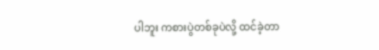ပါဘူး ကစားပွဲတစ်ခုပဲလို့ ထင်ခဲ့တာ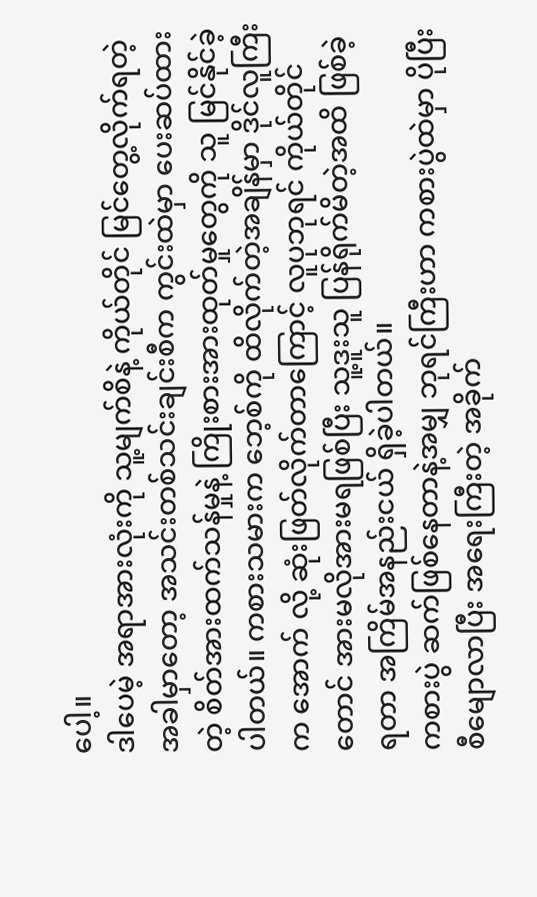ပေါ့။
ဒါပေမဲ့ အရာအားလုံးကို သူ့မျက်စိနဲ့ ကိုယ်တိုင် မြင်တွေ့လိုက်ရတဲ့အခါမှာတော့ အသင်းတစ်သင်းချင်းစီက ကွင်းထဲမှာ ပေးဆပ်ထားတဲ့ စိတ်အားထက်သန်မှုနဲ့ ကြိုးစားအားထုတ်မှုတွေကို သူ မြင်နိုင်ခဲ့ပါတယ်။ ကစားသမားက ဘေ့စ်ကို ထိလိုက်တဲ့အချိန်မှာ ဒိုင်လူကြီးက အောက် လို့ ဆုံးဖြတ်လိုက်တာကြောင့် လူပုဘုရင် ကိုယ်တိုင်တောင် အားမလိုအားမရဖြစ်ပြီး သူ့ဒူးသူ ပြန်ရိုက်မိတဲ့အထိ ဖြစ်ခဲ့ရတာ အကြိမ်အနည်းငယ် ရှိခဲ့ပါတယ်။
ကစားပွဲ ဆက်ဖြစ်နေတာနဲ့အမျှ ဘုရင်ကြီးဟာ ကစားပွဲထဲမှာ ပိုပြီးစီမျောလာပြီး အရေးကြီးတဲ့ အခိုက်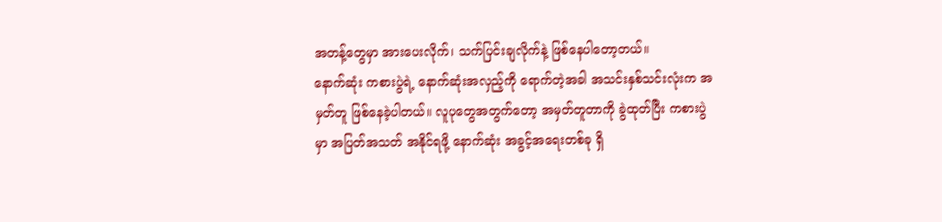အတန့်တွေမှာ အားပေးလိုက်၊ သက်ပြင်းချလိုက်နဲ့ ဖြစ်နေပါတော့တယ်။
နောက်ဆုံး ကစားပွဲရဲ့ နောက်ဆုံးအလှည့်ကို ရောက်တဲ့အခါ အသင်းနှစ်သင်းလုံးက အမှတ်တူ ဖြစ်နေခဲ့ပါတယ်။ လူပုတွေအတွက်တော့ အမှတ်တူတာကို ခွဲထုတ်ပြီး ကစားပွဲမှာ အပြတ်အသတ် အနိုင်ရဖို့ နောက်ဆုံး အခွင့်အရေးတစ်ခု ရှိ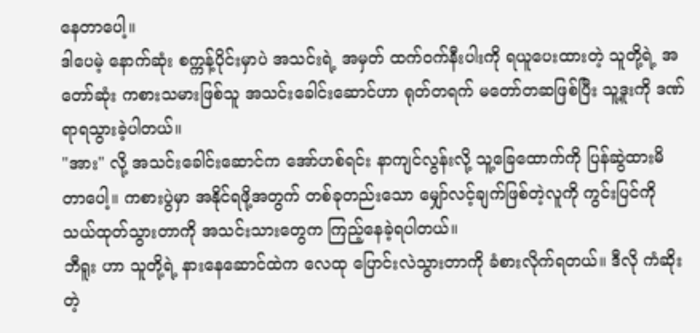နေတာပေါ့။
ဒါပေမဲ့ နောက်ဆုံး စက္ကန့်ပိုင်းမှာပဲ အသင်းရဲ့ အမှတ် ထက်ဝက်နီးပါးကို ရယူပေးထားတဲ့ သူတို့ရဲ့ အတော်ဆုံး ကစားသမားဖြစ်သူ အသင်းခေါင်းဆောင်ဟာ ရုတ်တရက် မတော်တဆဖြစ်ပြီး သူ့ဒူးကို ဒဏ်ရာရသွားခဲ့ပါတယ်။
"အား" လို့ အသင်းခေါင်းဆောင်က အော်ဟစ်ရင်း နာကျင်လွန်းလို့ သူ့ခြေထောက်ကို ပြန်ဆွဲထားမိတာပေါ့။ ကစားပွဲမှာ အနိုင်ရဖို့အတွက် တစ်ခုတည်းသော မျှော်လင့်ချက်ဖြစ်တဲ့လူကို ကွင်းပြင်ကို သယ်ထုတ်သွားတာကို အသင်းသားတွေက ကြည့်နေခဲ့ရပါတယ်။
ဘီရူး ဟာ သူတို့ရဲ့ နားနေဆောင်ထဲက လေထု ပြောင်းလဲသွားတာကို ခံစားလိုက်ရတယ်။ ဒီလို ကံဆိုးတဲ့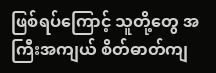ဖြစ်ရပ်ကြောင့် သူတို့တွေ အကြီးအကျယ် စိတ်ဓာတ်ကျ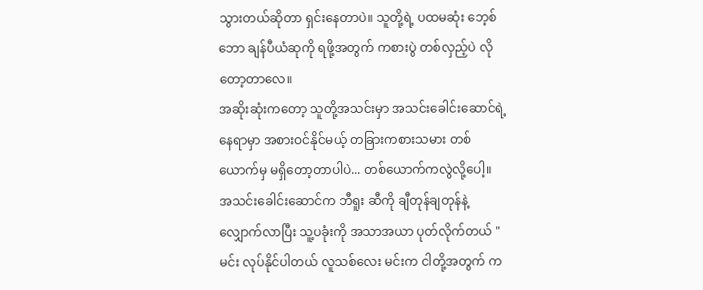သွားတယ်ဆိုတာ ရှင်းနေတာပဲ။ သူတို့ရဲ့ ပထမဆုံး ဘေ့စ်ဘော ချန်ပီယံဆုကို ရဖို့အတွက် ကစားပွဲ တစ်လှည့်ပဲ လိုတော့တာလေ။
အဆိုးဆုံးကတော့ သူတို့အသင်းမှာ အသင်းခေါင်းဆောင်ရဲ့ နေရာမှာ အစားဝင်နိုင်မယ့် တခြားကစားသမား တစ်ယောက်မှ မရှိတော့တာပါပဲ... တစ်ယောက်ကလွဲလို့ပေါ့။
အသင်းခေါင်းဆောင်က ဘီရူး ဆီကို ချီတုန်ချတုန်နဲ့ လျှောက်လာပြီး သူ့ပခုံးကို အသာအယာ ပုတ်လိုက်တယ် "မင်း လုပ်နိုင်ပါတယ် လူသစ်လေး မင်းက ငါတို့အတွက် က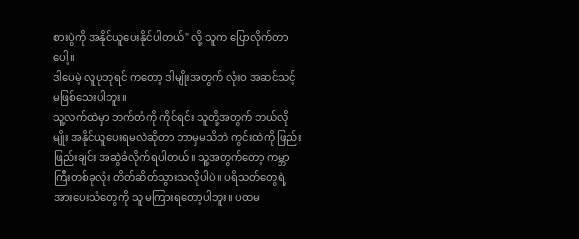စားပွဲကို အနိုင်ယူပေးနိုင်ပါတယ်" လို့ သူက ပြောလိုက်တာပေါ့။
ဒါပေမဲ့ လူပုဘုရင် ကတော့ ဒါမျိုးအတွက် လုံးဝ အဆင်သင့် မဖြစ်သေးပါဘူး။
သူ့လက်ထဲမှာ ဘက်တံကို ကိုင်ရင်း သူတို့အတွက် ဘယ်လိုမျိုး အနိုင်ယူပေးရမလဲဆိုတာ ဘာမှမသိဘဲ ကွင်းထဲကို ဖြည်းဖြည်းချင်း အဆွဲခံလိုက်ရပါတယ်။ သူ့အတွက်တော့ ကမ္ဘာကြီးတစ်ခုလုံး တိတ်ဆိတ်သွားသလိုပါပဲ။ ပရိသတ်တွေရဲ့ အားပေးသံတွေကို သူ မကြားရတော့ပါဘူး။ ပထမ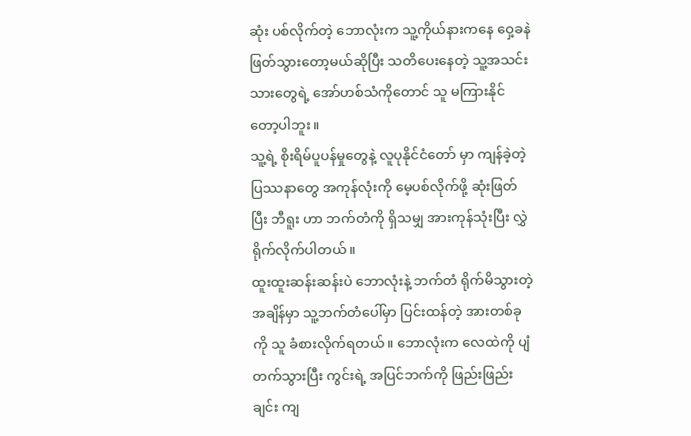ဆုံး ပစ်လိုက်တဲ့ ဘောလုံးက သူ့ကိုယ်နားကနေ ဝှေ့ခနဲ ဖြတ်သွားတော့မယ်ဆိုပြီး သတိပေးနေတဲ့ သူ့အသင်းသားတွေရဲ့ အော်ဟစ်သံကိုတောင် သူ မကြားနိုင်တော့ပါဘူး။
သူ့ရဲ့ စိုးရိမ်ပူပန်မှုတွေနဲ့ လူပုနိုင်ငံတော် မှာ ကျန်ခဲ့တဲ့ ပြဿနာတွေ အကုန်လုံးကို မေ့ပစ်လိုက်ဖို့ ဆုံးဖြတ်ပြီး ဘီရူး ဟာ ဘက်တံကို ရှိသမျှ အားကုန်သုံးပြီး လွှဲရိုက်လိုက်ပါတယ်။
ထူးထူးဆန်းဆန်းပဲ ဘောလုံးနဲ့ ဘက်တံ ရိုက်မိသွားတဲ့အချိန်မှာ သူ့ဘက်တံပေါ်မှာ ပြင်းထန်တဲ့ အားတစ်ခုကို သူ ခံစားလိုက်ရတယ်။ ဘောလုံးက လေထဲကို ပျံတက်သွားပြီး ကွင်းရဲ့ အပြင်ဘက်ကို ဖြည်းဖြည်းချင်း ကျ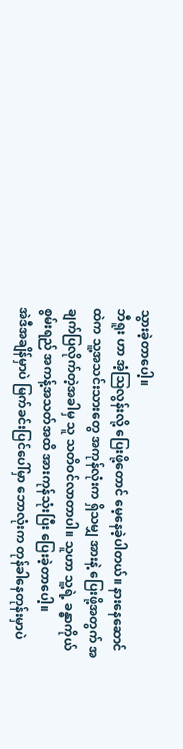သွားခဲ့တာပေါ့။
ဘီရူး ဟာ အံ့ဩလွန်းလို့ ပြေးဖို့တောင် မေ့နေခဲ့ပါတယ်။ နားနေဆောင်ထဲက သူ့အသင်းသားတွေ အကုန်လုံးက ရှိသမျှ အားနဲ့ ပြေးဖို့အတွက် အချက်ပြလိုက်တဲ့အခါမှ သူ သတိဝင်လာတာပါ။ သူဟာ သူ့ရဲ့ ခန္ဓာကိုယ် စွမ်းရည် အကန့်အသတ်အထိ အားကုန်သုံးပြီး ပြေးခဲ့တာပေါ့။
အဲဒီအချိန်မှာပဲ မြက်ခင်းပြင်ပေါ်မှာ ဘောလုံးက တုန်ခါနေတုန်းမှာပဲ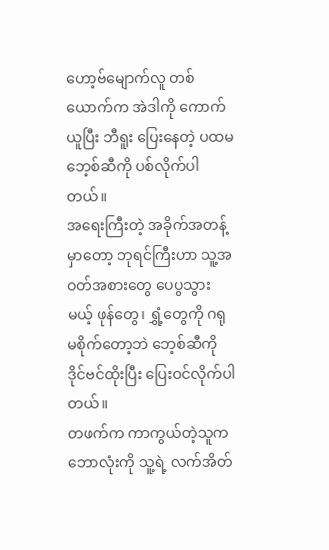ဟော့ဗ်မျောက်လူ တစ်ယောက်က အဲဒါကို ကောက်ယူပြီး ဘီရူး ပြေးနေတဲ့ ပထမဘေ့စ်ဆီကို ပစ်လိုက်ပါတယ်။
အရေးကြီးတဲ့ အခိုက်အတန့်မှာတော့ ဘုရင်ကြီးဟာ သူ့အဝတ်အစားတွေ ပေပွသွားမယ့် ဖုန်တွေ၊ ရွှံ့တွေကို ဂရုမစိုက်တော့ဘဲ ဘေ့စ်ဆီကို ဒိုင်ဗင်ထိုးပြီး ပြေးဝင်လိုက်ပါတယ်။
တဖက်က ကာကွယ်တဲ့သူက ဘောလုံးကို သူ့ရဲ့ လက်အိတ်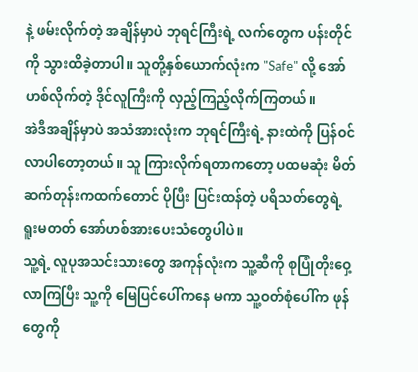နဲ့ ဖမ်းလိုက်တဲ့ အချိန်မှာပဲ ဘုရင်ကြီးရဲ့ လက်တွေက ပန်းတိုင်ကို သွားထိခဲ့တာပါ။ သူတို့နှစ်ယောက်လုံးက "Safe" လို့ အော်ဟစ်လိုက်တဲ့ ဒိုင်လူကြီးကို လှည့်ကြည့်လိုက်ကြတယ်။
အဲဒီအချိန်မှာပဲ အသံအားလုံးက ဘုရင်ကြီးရဲ့ နားထဲကို ပြန်ဝင်လာပါတော့တယ်။ သူ ကြားလိုက်ရတာကတော့ ပထမဆုံး မိတ်ဆက်တုန်းကထက်တောင် ပိုပြီး ပြင်းထန်တဲ့ ပရိသတ်တွေရဲ့ ရူးမတတ် အော်ဟစ်အားပေးသံတွေပါပဲ။
သူ့ရဲ့ လူပုအသင်းသားတွေ အကုန်လုံးက သူ့ဆီကို စုပြုံတိုးဝှေ့ လာကြပြီး သူ့ကို မြေပြင်ပေါ်ကနေ မကာ သူ့ဝတ်စုံပေါ်က ဖုန်တွေကို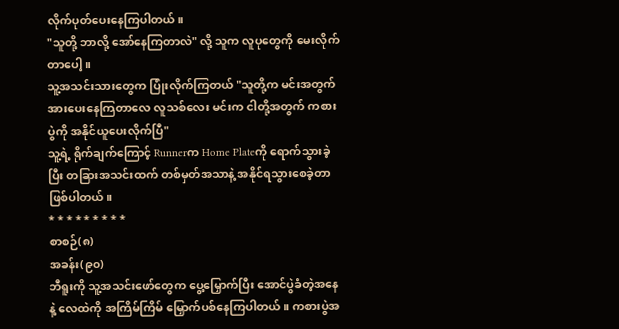လိုက်ပုတ်ပေးနေကြပါတယ်။
"သူတို့ ဘာလို့ အော်နေကြတာလဲ" လို့ သူက လူပုတွေကို မေးလိုက်တာပေါ့။
သူ့အသင်းသားတွေက ပြုံးလိုက်ကြတယ် "သူတို့က မင်းအတွက် အားပေးနေကြတာလေ လူသစ်လေး မင်းက ငါတို့အတွက် ကစားပွဲကို အနိုင်ယူပေးလိုက်ပြီ"
သူ့ရဲ့ ရိုက်ချက်ကြောင့် Runnerက Home Plateကို ရောက်သွားခဲ့ပြီး တခြားအသင်းထက် တစ်မှတ်အသာနဲ့ အနိုင်ရသွားစေခဲ့တာ ဖြစ်ပါတယ်။
* * * * * * * * *
စာစဉ်(၈)
အခန်း(၉၀)
ဘီရူးကို သူ့အသင်းဖော်တွေက ပွေ့မြှောက်ပြီး အောင်ပွဲခံတဲ့အနေနဲ့ လေထဲကို အကြိမ်ကြိမ် မြှောက်ပစ်နေကြပါတယ်။ ကစားပွဲအ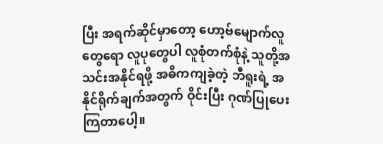ပြီး အရက်ဆိုင်မှာတော့ ဟော့ဗ်မျောက်လူတွေရော လူပုတွေပါ လူစုံတက်စုံနဲ့ သူတို့အသင်းအနိုင်ရဖို့ အဓိကကျခဲ့တဲ့ ဘီရူးရဲ့ အနိုင်ရိုက်ချက်အတွက် ဝိုင်းပြီး ဂုဏ်ပြုပေးကြတာပေါ့။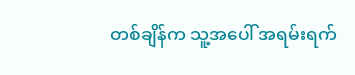တစ်ချိန်က သူ့အပေါ် အရမ်းရက်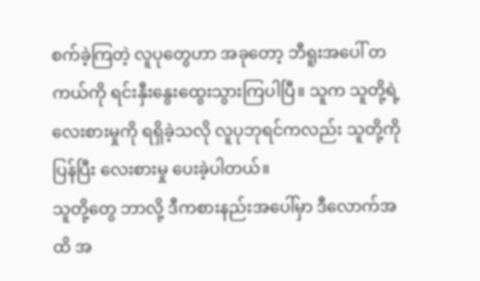စက်ခဲ့ကြတဲ့ လူပုတွေဟာ အခုတော့ ဘီရူးအပေါ် တကယ်ကို ရင်းနှီးနွေးထွေးသွားကြပါပြီ။ သူက သူတို့ရဲ့ လေးစားမှုကို ရရှိခဲ့သလို လူပုဘုရင်ကလည်း သူတို့ကို ပြန်ပြီး လေးစားမှု ပေးခဲ့ပါတယ်။
သူတို့တွေ ဘာလို့ ဒီကစားနည်းအပေါ်မှာ ဒီလောက်အထိ အ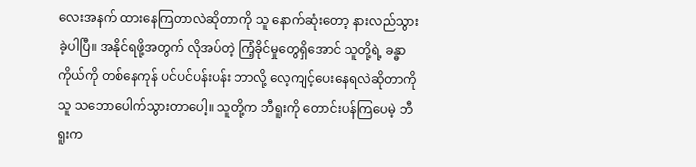လေးအနက် ထားနေကြတာလဲဆိုတာကို သူ နောက်ဆုံးတော့ နားလည်သွားခဲ့ပါပြီ။ အနိုင်ရဖို့အတွက် လိုအပ်တဲ့ ကြံ့ခိုင်မှုတွေရှိအောင် သူတို့ရဲ့ ခန္ဓာကိုယ်ကို တစ်နေကုန် ပင်ပင်ပန်းပန်း ဘာလို့ လေ့ကျင့်ပေးနေရလဲဆိုတာကို သူ သဘောပေါက်သွားတာပေါ့။ သူတို့က ဘီရူးကို တောင်းပန်ကြပေမဲ့ ဘီရူးက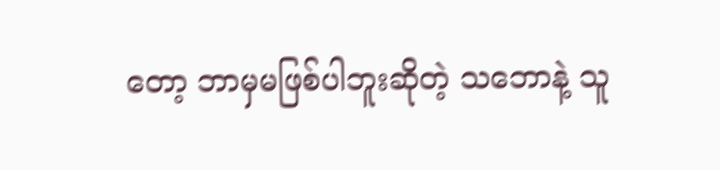တော့ ဘာမှမဖြစ်ပါဘူးဆိုတဲ့ သဘောနဲ့ သူ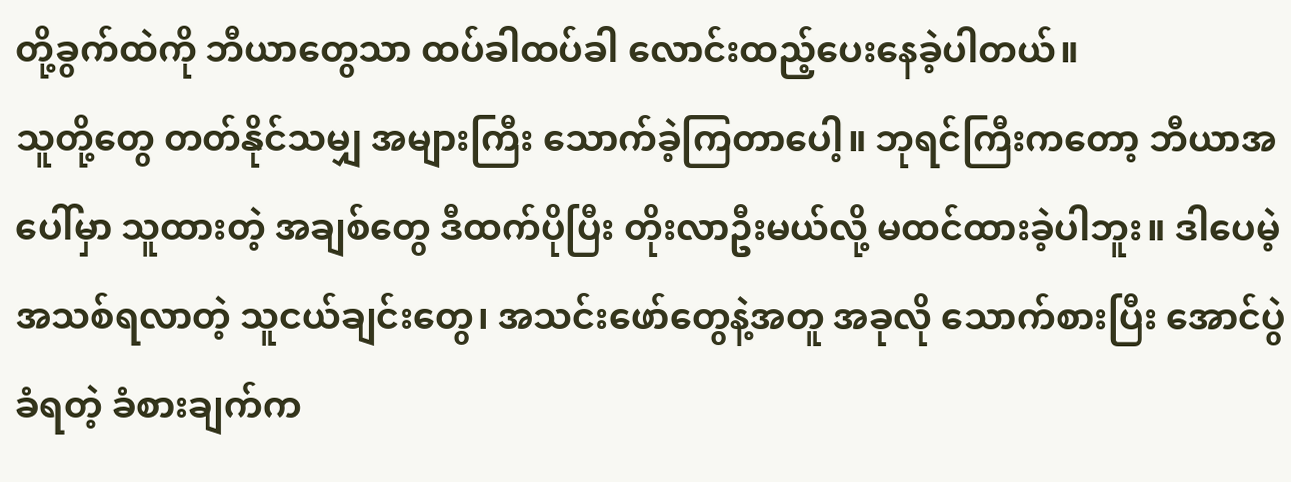တို့ခွက်ထဲကို ဘီယာတွေသာ ထပ်ခါထပ်ခါ လောင်းထည့်ပေးနေခဲ့ပါတယ်။
သူတို့တွေ တတ်နိုင်သမျှ အများကြီး သောက်ခဲ့ကြတာပေါ့။ ဘုရင်ကြီးကတော့ ဘီယာအပေါ်မှာ သူထားတဲ့ အချစ်တွေ ဒီထက်ပိုပြီး တိုးလာဦးမယ်လို့ မထင်ထားခဲ့ပါဘူး။ ဒါပေမဲ့ အသစ်ရလာတဲ့ သူငယ်ချင်းတွေ၊ အသင်းဖော်တွေနဲ့အတူ အခုလို သောက်စားပြီး အောင်ပွဲခံရတဲ့ ခံစားချက်က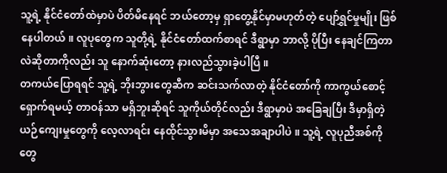သူ့ရဲ့ နိုင်ငံတော်ထဲမှာပဲ ပိတ်မိနေရင် ဘယ်တော့မှ ရှာတွေ့နိုင်မှာမဟုတ်တဲ့ ပျော်ရွှင်မှုမျိုး ဖြစ်နေပါတယ်။ လူပုတွေက သူတို့ရဲ့ နိုင်ငံတော်ထက်စာရင် ဒီရွာမှာ ဘာလို့ ပိုပြီး နေချင်ကြတာလဲဆိုတာကိုလည်း သူ နောက်ဆုံးတော့ နားလည်သွားခဲ့ပါပြီ။
တကယ်ပြောရရင် သူ့ရဲ့ ဘိုးဘွားတွေဆီက ဆင်းသက်လာတဲ့ နိုင်ငံတော်ကို ကာကွယ်စောင့်ရှောက်ရမယ့် တာဝန်သာ မရှိဘူးဆိုရင် သူကိုယ်တိုင်လည်း ဒီရွာမှာပဲ အခြေချပြီး ဒီမှာရှိတဲ့ ယဉ်ကျေးမှုတွေကို လေ့လာရင်း နေထိုင်သွားမိမှာ အသေအချာပါပဲ။ သူ့ရဲ့ လူပုညီအစ်ကိုတွေ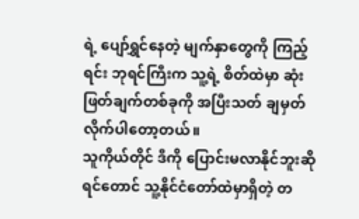ရဲ့ ပျော်ရွှင်နေတဲ့ မျက်နှာတွေကို ကြည့်ရင်း ဘုရင်ကြီးက သူ့ရဲ့ စိတ်ထဲမှာ ဆုံးဖြတ်ချက်တစ်ခုကို အပြီးသတ် ချမှတ်လိုက်ပါတော့တယ်။
သူကိုယ်တိုင် ဒီကို ပြောင်းမလာနိုင်ဘူးဆိုရင်တောင် သူ့နိုင်ငံတော်ထဲမှာရှိတဲ့ တ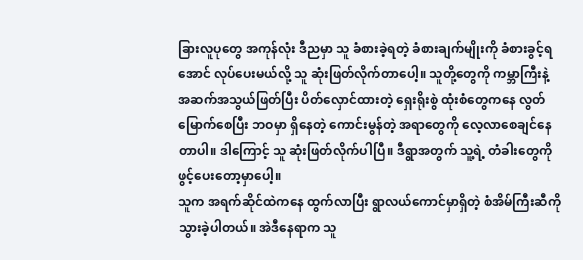ခြားလူပုတွေ အကုန်လုံး ဒီညမှာ သူ ခံစားခဲ့ရတဲ့ ခံစားချက်မျိုးကို ခံစားခွင့်ရအောင် လုပ်ပေးမယ်လို့ သူ ဆုံးဖြတ်လိုက်တာပေါ့။ သူတို့တွေကို ကမ္ဘာကြီးနဲ့ အဆက်အသွယ်ဖြတ်ပြီး ပိတ်လှောင်ထားတဲ့ ရှေးရိုးစွဲ ထုံးစံတွေကနေ လွတ်မြောက်စေပြီး ဘဝမှာ ရှိနေတဲ့ ကောင်းမွန်တဲ့ အရာတွေကို လေ့လာစေချင်နေတာပါ။ ဒါကြောင့် သူ ဆုံးဖြတ်လိုက်ပါပြီ။ ဒီရွာအတွက် သူ့ရဲ့ တံခါးတွေကို ဖွင့်ပေးတော့မှာပေါ့။
သူက အရက်ဆိုင်ထဲကနေ ထွက်လာပြီး ရွာလယ်ကောင်မှာရှိတဲ့ စံအိမ်ကြီးဆီကို သွားခဲ့ပါတယ်။ အဲဒီနေရာက သူ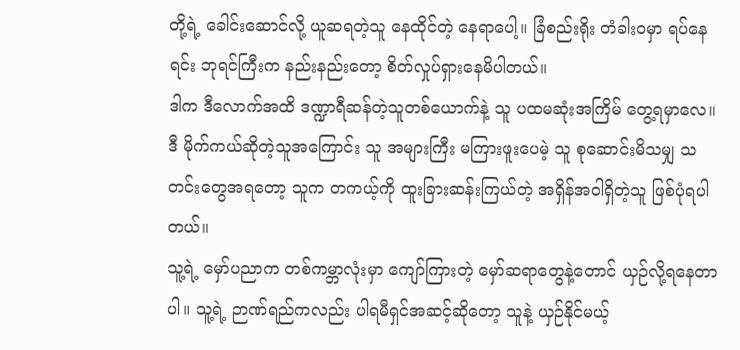တို့ရဲ့ ခေါင်းဆောင်လို့ ယူဆရတဲ့သူ နေထိုင်တဲ့ နေရာပေါ့။ ခြံစည်းရိုး တံခါးဝမှာ ရပ်နေရင်း ဘုရင်ကြီးက နည်းနည်းတော့ စိတ်လှုပ်ရှားနေမိပါတယ်။
ဒါက ဒီလောက်အထိ ဒဏ္ဍာရီဆန်တဲ့သူတစ်ယောက်နဲ့ သူ ပထမဆုံးအကြိမ် တွေ့ရမှာလေ။ ဒီ မိုက်ကယ်ဆိုတဲ့သူအကြောင်း သူ အများကြီး မကြားဖူးပေမဲ့ သူ စုဆောင်းမိသမျှ သတင်းတွေအရတော့ သူက တကယ့်ကို ထူးခြားဆန်းကြယ်တဲ့ အရှိန်အဝါရှိတဲ့သူ ဖြစ်ပုံရပါတယ်။
သူ့ရဲ့ မှော်ပညာက တစ်ကမ္ဘာလုံးမှာ ကျော်ကြားတဲ့ မှော်ဆရာတွေနဲ့တောင် ယှဉ်လို့ရနေတာပါ။ သူ့ရဲ့ ဉာဏ်ရည်ကလည်း ပါရမီရှင်အဆင့်ဆိုတော့ သူနဲ့ ယှဉ်နိုင်မယ့်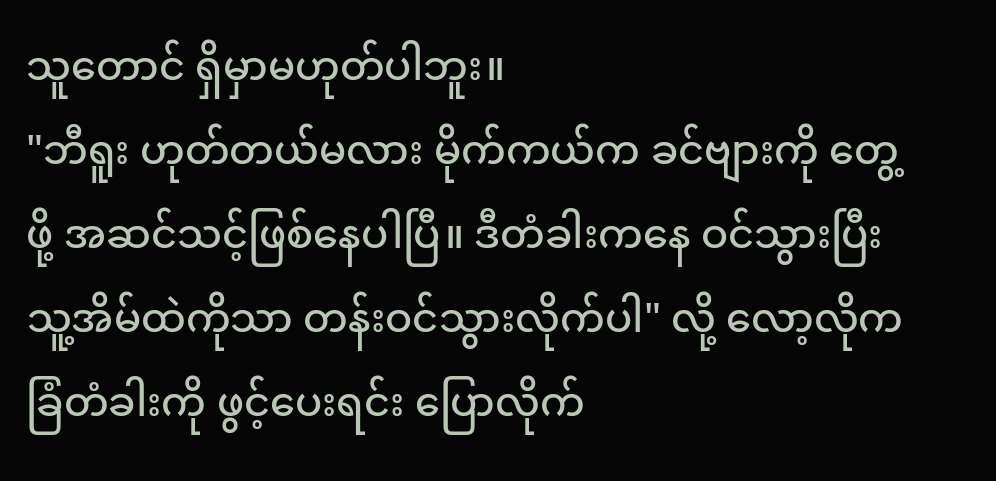သူတောင် ရှိမှာမဟုတ်ပါဘူး။
"ဘီရူး ဟုတ်တယ်မလား မိုက်ကယ်က ခင်ဗျားကို တွေ့ဖို့ အဆင်သင့်ဖြစ်နေပါပြီ။ ဒီတံခါးကနေ ဝင်သွားပြီး သူ့အိမ်ထဲကိုသာ တန်းဝင်သွားလိုက်ပါ" လို့ လော့လိုက ခြံတံခါးကို ဖွင့်ပေးရင်း ပြောလိုက်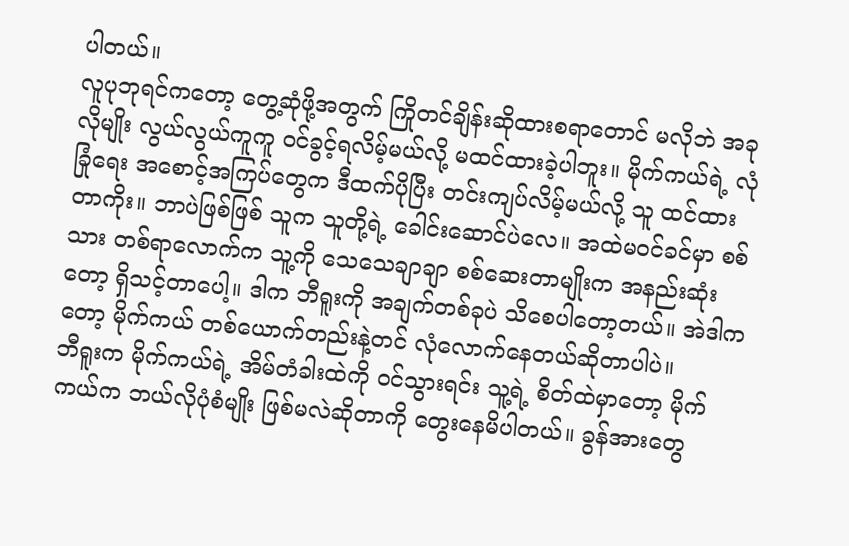ပါတယ်။
လူပုဘုရင်ကတော့ တွေ့ဆုံဖို့အတွက် ကြိုတင်ချိန်းဆိုထားစရာတောင် မလိုဘဲ အခုလိုမျိုး လွယ်လွယ်ကူကူ ဝင်ခွင့်ရလိမ့်မယ်လို့ မထင်ထားခဲ့ပါဘူး။ မိုက်ကယ်ရဲ့ လုံခြုံရေး အစောင့်အကြပ်တွေက ဒီထက်ပိုပြီး တင်းကျပ်လိမ့်မယ်လို့ သူ ထင်ထားတာကိုး။ ဘာပဲဖြစ်ဖြစ် သူက သူတို့ရဲ့ ခေါင်းဆောင်ပဲလေ။ အထဲမဝင်ခင်မှာ စစ်သား တစ်ရာလောက်က သူ့ကို သေသေချာချာ စစ်ဆေးတာမျိုးက အနည်းဆုံးတော့ ရှိသင့်တာပေါ့။ ဒါက ဘီရူးကို အချက်တစ်ခုပဲ သိစေပါတော့တယ်။ အဲဒါကတော့ မိုက်ကယ် တစ်ယောက်တည်းနဲ့တင် လုံလောက်နေတယ်ဆိုတာပါပဲ။
ဘီရူးက မိုက်ကယ်ရဲ့ အိမ်တံခါးထဲကို ဝင်သွားရင်း သူ့ရဲ့ စိတ်ထဲမှာတော့ မိုက်ကယ်က ဘယ်လိုပုံစံမျိုး ဖြစ်မလဲဆိုတာကို တွေးနေမိပါတယ်။ ခွန်အားတွေ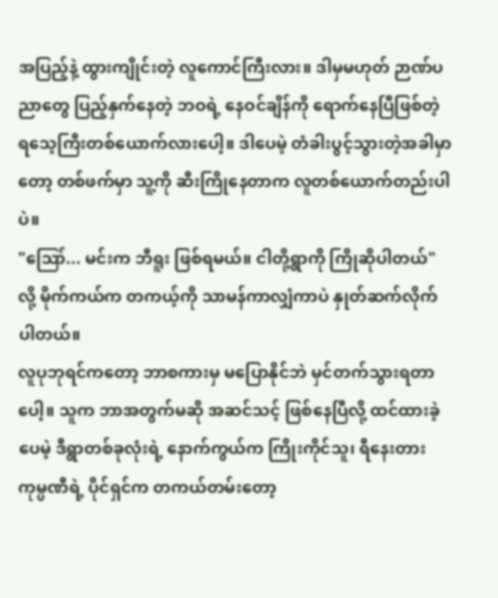အပြည့်နဲ့ ထွားကျိုင်းတဲ့ လူကောင်ကြီးလား။ ဒါမှမဟုတ် ဉာဏ်ပညာတွေ ပြည့်နှက်နေတဲ့ ဘဝရဲ့ နေဝင်ချိန်ကို ရောက်နေပြီဖြစ်တဲ့ ရသေ့ကြီးတစ်ယောက်လားပေါ့။ ဒါပေမဲ့ တံခါးပွင့်သွားတဲ့အခါမှာတော့ တစ်ဖက်မှာ သူ့ကို ဆီးကြိုနေတာက လူတစ်ယောက်တည်းပါပဲ။
"ဪ... မင်းက ဘီရူး ဖြစ်ရမယ်။ ငါတို့ရွာကို ကြိုဆိုပါတယ်" လို့ မိုက်ကယ်က တကယ့်ကို သာမန်ကာလျှံကာပဲ နှုတ်ဆက်လိုက်ပါတယ်။
လူပုဘုရင်ကတော့ ဘာစကားမှ မပြောနိုင်ဘဲ မှင်တက်သွားရတာပေါ့။ သူက ဘာအတွက်မဆို အဆင်သင့် ဖြစ်နေပြီလို့ ထင်ထားခဲ့ပေမဲ့ ဒီရွာတစ်ခုလုံးရဲ့ နောက်ကွယ်က ကြိုးကိုင်သူ၊ ရီနေးတား ကုမ္ပဏီရဲ့ ပိုင်ရှင်က တကယ်တမ်းတော့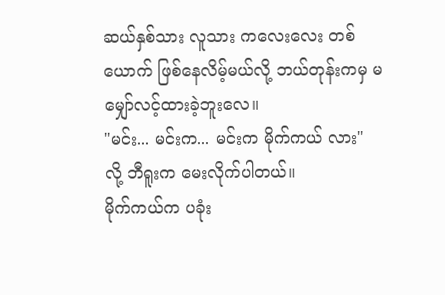ဆယ်နှစ်သား လူသား ကလေးလေး တစ်ယောက် ဖြစ်နေလိမ့်မယ်လို့ ဘယ်တုန်းကမှ မမျှော်လင့်ထားခဲ့ဘူးလေ။
"မင်း... မင်းက... မင်းက မိုက်ကယ် လား" လို့ ဘီရူးက မေးလိုက်ပါတယ်။
မိုက်ကယ်က ပခုံး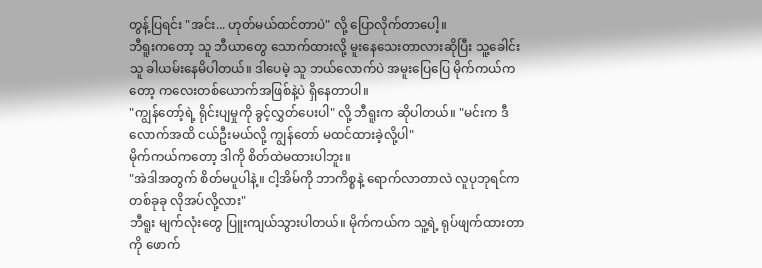တွန့်ပြရင်း "အင်း... ဟုတ်မယ်ထင်တာပဲ" လို့ ပြောလိုက်တာပေါ့။
ဘီရူးကတော့ သူ ဘီယာတွေ သောက်ထားလို့ မူးနေသေးတာလားဆိုပြီး သူ့ခေါင်းသူ ခါယမ်းနေမိပါတယ်။ ဒါပေမဲ့ သူ ဘယ်လောက်ပဲ အမူးပြေပြေ မိုက်ကယ်ကတော့ ကလေးတစ်ယောက်အဖြစ်နဲ့ပဲ ရှိနေတာပါ။
"ကျွန်တော့်ရဲ့ ရိုင်းပျမှုကို ခွင့်လွှတ်ပေးပါ" လို့ ဘီရူးက ဆိုပါတယ်။ "မင်းက ဒီလောက်အထိ ငယ်ဦးမယ်လို့ ကျွန်တော် မထင်ထားခဲ့လို့ပါ"
မိုက်ကယ်ကတော့ ဒါကို စိတ်ထဲမထားပါဘူး။
"အဲဒါအတွက် စိတ်မပူပါနဲ့။ ငါ့အိမ်ကို ဘာကိစ္စနဲ့ ရောက်လာတာလဲ လူပုဘုရင်က တစ်ခုခု လိုအပ်လို့လား"
ဘီရူး မျက်လုံးတွေ ပြူးကျယ်သွားပါတယ်။ မိုက်ကယ်က သူ့ရဲ့ ရုပ်ဖျက်ထားတာကို ဖောက်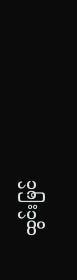ထွင်းမြင်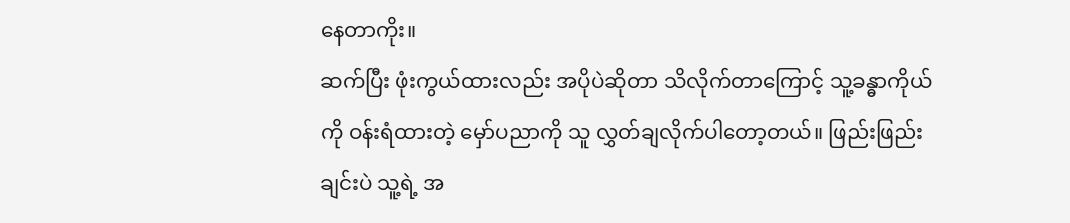နေတာကိုး။
ဆက်ပြီး ဖုံးကွယ်ထားလည်း အပိုပဲဆိုတာ သိလိုက်တာကြောင့် သူ့ခန္ဓာကိုယ်ကို ဝန်းရံထားတဲ့ မှော်ပညာကို သူ လွှတ်ချလိုက်ပါတော့တယ်။ ဖြည်းဖြည်းချင်းပဲ သူ့ရဲ့ အ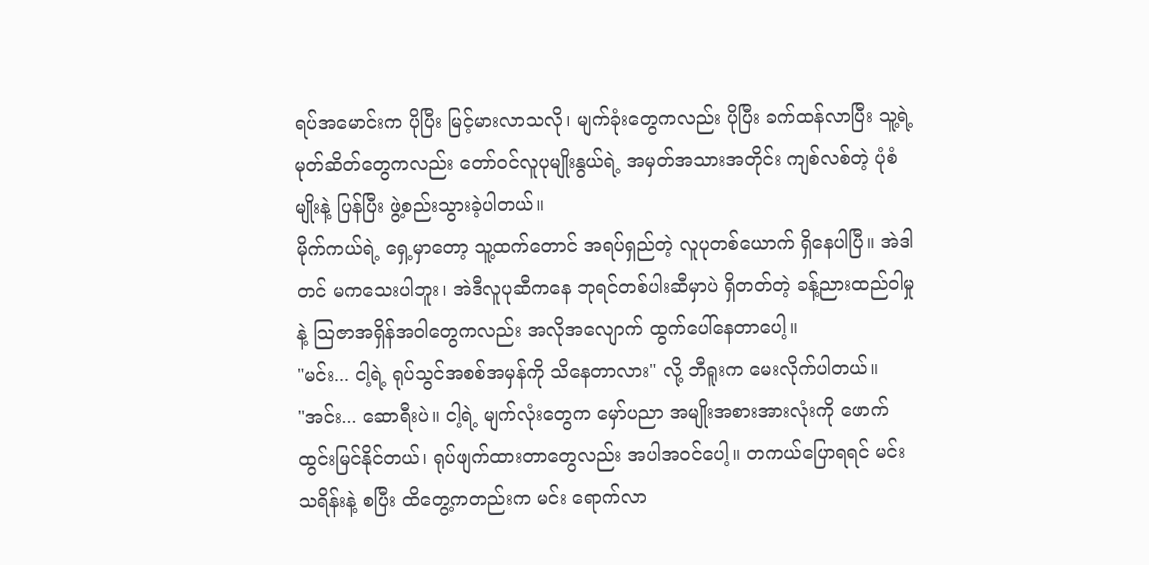ရပ်အမောင်းက ပိုပြီး မြင့်မားလာသလို၊ မျက်ခုံးတွေကလည်း ပိုပြီး ခက်ထန်လာပြီး သူ့ရဲ့ မုတ်ဆိတ်တွေကလည်း တော်ဝင်လူပုမျိုးနွယ်ရဲ့ အမှတ်အသားအတိုင်း ကျစ်လစ်တဲ့ ပုံစံမျိုးနဲ့ ပြန်ပြီး ဖွဲ့စည်းသွားခဲ့ပါတယ်။
မိုက်ကယ်ရဲ့ ရှေ့မှာတော့ သူ့ထက်တောင် အရပ်ရှည်တဲ့ လူပုတစ်ယောက် ရှိနေပါပြီ။ အဲဒါတင် မကသေးပါဘူး၊ အဲဒီလူပုဆီကနေ ဘုရင်တစ်ပါးဆီမှာပဲ ရှိတတ်တဲ့ ခန့်ညားထည်ဝါမှုနဲ့ သြဇာအရှိန်အဝါတွေကလည်း အလိုအလျောက် ထွက်ပေါ်နေတာပေါ့။
"မင်း... ငါ့ရဲ့ ရုပ်သွင်အစစ်အမှန်ကို သိနေတာလား" လို့ ဘီရူးက မေးလိုက်ပါတယ်။
"အင်း... ဆောရီးပဲ။ ငါ့ရဲ့ မျက်လုံးတွေက မှော်ပညာ အမျိုးအစားအားလုံးကို ဖောက်ထွင်းမြင်နိုင်တယ်၊ ရုပ်ဖျက်ထားတာတွေလည်း အပါအဝင်ပေါ့။ တကယ်ပြောရရင် မင်း သရိန်းနဲ့ စပြီး ထိတွေ့ကတည်းက မင်း ရောက်လာ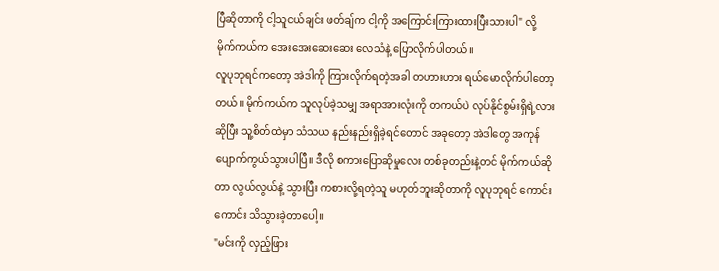ပြီဆိုတာကို ငါ့သူငယ်ချင်း ဖတ်ချ်က ငါ့ကို အကြောင်းကြားထားပြီးသားပါ" လို့ မိုက်ကယ်က အေးအေးဆေးဆေး လေသံနဲ့ ပြောလိုက်ပါတယ်။
လူပုဘုရင်ကတော့ အဲဒါကို ကြားလိုက်ရတဲ့အခါ တဟားဟား ရယ်မောလိုက်ပါတော့တယ်။ မိုက်ကယ်က သူလုပ်ခဲ့သမျှ အရာအားလုံးကို တကယ်ပဲ လုပ်နိုင်စွမ်းရှိရဲ့လားဆိုပြီး သူ့စိတ်ထဲမှာ သံသယ နည်းနည်းရှိခဲ့ရင်တောင် အခုတော့ အဲဒါတွေ အကုန် ပျောက်ကွယ်သွားပါပြီ။ ဒီလို စကားပြောဆိုမှုလေး တစ်ခုတည်းနဲ့တင် မိုက်ကယ်ဆိုတာ လွယ်လွယ်နဲ့ သွားပြီး ကစားလို့ရတဲ့သူ မဟုတ်ဘူးဆိုတာကို လူပုဘုရင် ကောင်းကောင်း သိသွားခဲ့တာပေါ့။
"မင်းကို လှည့်ဖြား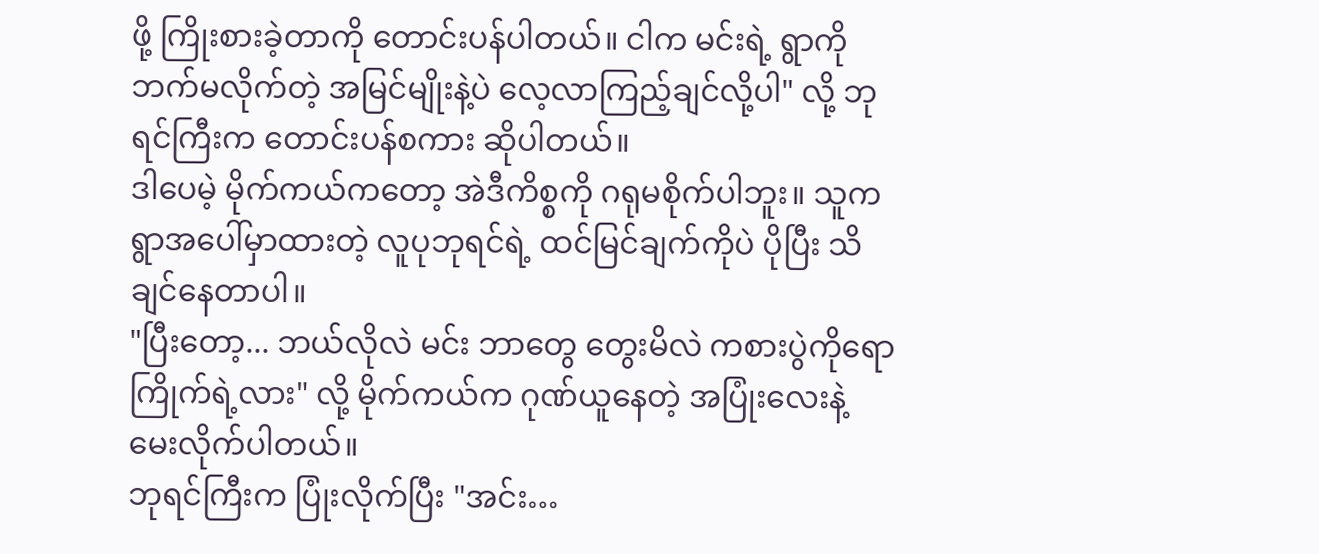ဖို့ ကြိုးစားခဲ့တာကို တောင်းပန်ပါတယ်။ ငါက မင်းရဲ့ ရွာကို ဘက်မလိုက်တဲ့ အမြင်မျိုးနဲ့ပဲ လေ့လာကြည့်ချင်လို့ပါ" လို့ ဘုရင်ကြီးက တောင်းပန်စကား ဆိုပါတယ်။
ဒါပေမဲ့ မိုက်ကယ်ကတော့ အဲဒီကိစ္စကို ဂရုမစိုက်ပါဘူး။ သူက ရွာအပေါ်မှာထားတဲ့ လူပုဘုရင်ရဲ့ ထင်မြင်ချက်ကိုပဲ ပိုပြီး သိချင်နေတာပါ။
"ပြီးတော့... ဘယ်လိုလဲ မင်း ဘာတွေ တွေးမိလဲ ကစားပွဲကိုရော ကြိုက်ရဲ့လား" လို့ မိုက်ကယ်က ဂုဏ်ယူနေတဲ့ အပြုံးလေးနဲ့ မေးလိုက်ပါတယ်။
ဘုရင်ကြီးက ပြုံးလိုက်ပြီး "အင်း…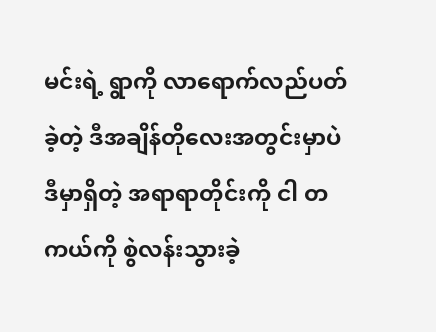မင်းရဲ့ ရွာကို လာရောက်လည်ပတ်ခဲ့တဲ့ ဒီအချိန်တိုလေးအတွင်းမှာပဲ ဒီမှာရှိတဲ့ အရာရာတိုင်းကို ငါ တကယ်ကို စွဲလန်းသွားခဲ့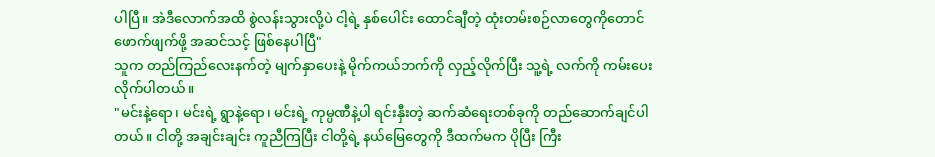ပါပြီ။ အဲဒီလောက်အထိ စွဲလန်းသွားလို့ပဲ ငါ့ရဲ့ နှစ်ပေါင်း ထောင်ချီတဲ့ ထုံးတမ်းစဉ်လာတွေကိုတောင် ဖောက်ဖျက်ဖို့ အဆင်သင့် ဖြစ်နေပါပြီ"
သူက တည်ကြည်လေးနက်တဲ့ မျက်နှာပေးနဲ့ မိုက်ကယ်ဘက်ကို လှည့်လိုက်ပြီး သူ့ရဲ့ လက်ကို ကမ်းပေးလိုက်ပါတယ်။
"မင်းနဲ့ရော၊ မင်းရဲ့ ရွာနဲ့ရော၊ မင်းရဲ့ ကုမ္ပဏီနဲ့ပါ ရင်းနှီးတဲ့ ဆက်ဆံရေးတစ်ခုကို တည်ဆောက်ချင်ပါတယ်။ ငါတို့ အချင်းချင်း ကူညီကြပြီး ငါတို့ရဲ့ နယ်မြေတွေကို ဒီထက်မက ပိုပြီး ကြီး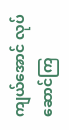ကျယ်အောင် လုပ်ဆောင်ကြ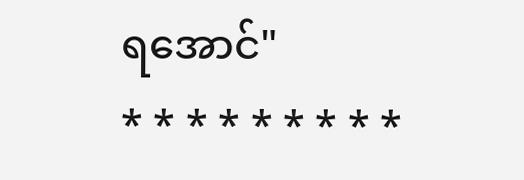ရအောင်"
* * * * * * * * *